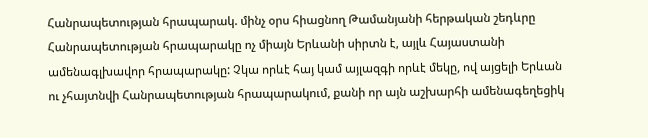Հանրապետության հրապարակ. մինչ օրս հիացնող Թամանյանի հերթական շեդևրը
Հանրապետության հրապարակը ոչ միայն Երևանի սիրտն է, այլև Հայաստանի ամենագլխավոր հրապարակը: Չկա որևէ հայ կամ այլազգի որևէ մեկը, ով այցելի Երևան ու չհայտնվի Հանրապետության հրապարակում, քանի որ այն աշխարհի ամենագեղեցիկ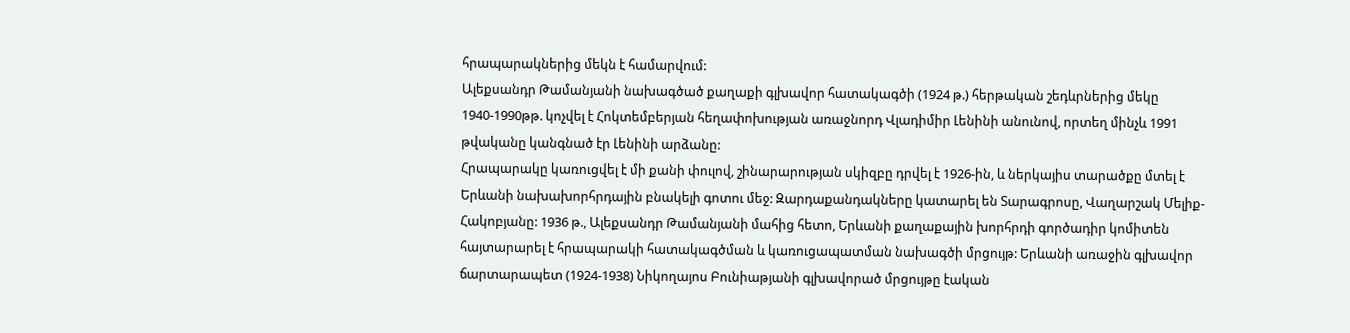հրապարակներից մեկն է համարվում:
Ալեքսանդր Թամանյանի նախագծած քաղաքի գլխավոր հատակագծի (1924 թ.) հերթական շեդևրներից մեկը 1940-1990թթ. կոչվել է Հոկտեմբերյան հեղափոխության առաջնորդ Վլադիմիր Լենինի անունով, որտեղ մինչև 1991 թվականը կանգնած էր Լենինի արձանը:
Հրապարակը կառուցվել է մի քանի փուլով, շինարարության սկիզբը դրվել է 1926-ին, և ներկայիս տարածքը մտել է Երևանի նախախորհրդային բնակելի գոտու մեջ: Զարդաքանդակները կատարել են Տարագրոսը, Վաղարշակ Մելիք-Հակոբյանը: 1936 թ., Ալեքսանդր Թամանյանի մահից հետո, Երևանի քաղաքային խորհրդի գործադիր կոմիտեն հայտարարել է հրապարակի հատակագծման և կառուցապատման նախագծի մրցույթ: Երևանի առաջին գլխավոր ճարտարապետ (1924-1938) Նիկողայոս Բունիաթյանի գլխավորած մրցույթը էական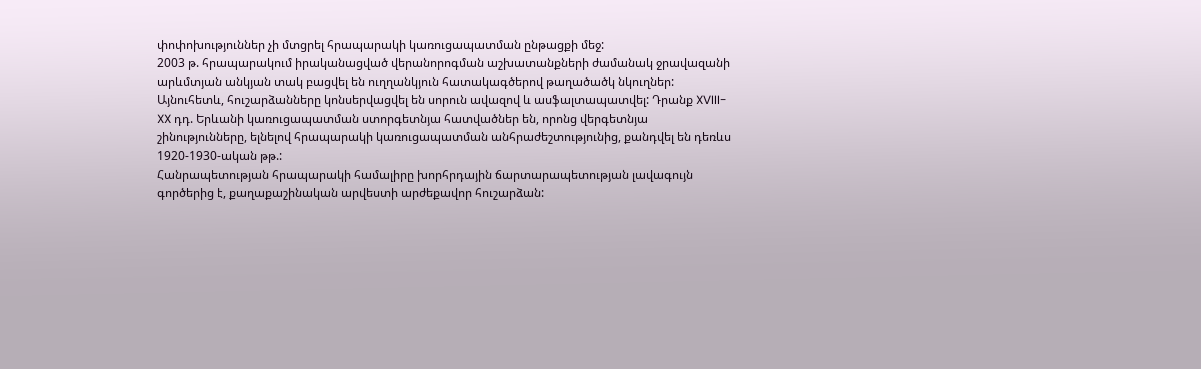փոփոխություններ չի մտցրել հրապարակի կառուցապատման ընթացքի մեջ:
2003 թ. հրապարակում իրականացված վերանորոգման աշխատանքների ժամանակ ջրավազանի արևմտյան անկյան տակ բացվել են ուղղանկյուն հատակագծերով թաղածածկ նկուղներ: Այնուհետև, հուշարձանները կոնսերվացվել են սորուն ավազով և ասֆալտապատվել: Դրանք XVIII-XX դդ. Երևանի կառուցապատման ստորգետնյա հատվածներ են, որոնց վերգետնյա շինությունները, ելնելով հրապարակի կառուցապատման անհրաժեշտությունից, քանդվել են դեռևս 1920-1930-ական թթ.:
Հանրապետության հրապարակի համալիրը խորհրդային ճարտարապետության լավագույն գործերից է, քաղաքաշինական արվեստի արժեքավոր հուշարձան: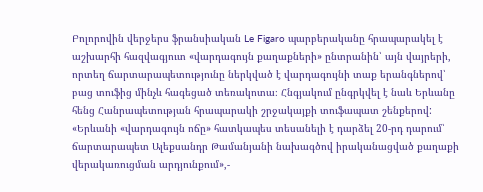Բոլորովին վերջերս ֆրանսիական Le Figaro պարբերականը հրապարակել է աշխարհի հազվագյուտ «վարդագույն քաղաքների» ընտրանին՝ այն վայրերի, որտեղ ճարտարապետությունը ներկված է վարդագույնի տաք երանգներով՝ բաց տուֆից մինչև հագեցած տեռակոտա։ Հնգյակում ընգրկվել է նաև Երևանը հենց Հանրապետության հրապարակի շրջակայքի տուֆապատ շենքերով: «Երևանի «վարդագույն ոճը» հատկապես տեսանելի է դարձել 20-րդ դարում՝ ճարտարապետ Ալեքսանդր Թամանյանի նախագծով իրականացված քաղաքի վերակառուցման արդյունքում»,-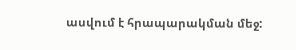ասվում է հրապարակման մեջ: